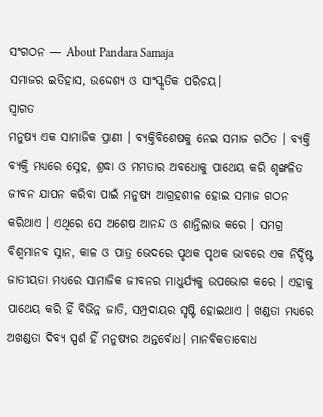ସଂଗଠନ — About Pandara Samaja
ସମାଜର ଇତିହାସ, ଉଦ୍ଦେଶ୍ୟ ଓ ସାଂସ୍କୃତିକ ପରିଚୟ।
ସ୍ୱାଗତ
ମନୁଷ୍ୟ ଏକ ସାମାଜିକ ପ୍ରାଣୀ । ବ୍ୟକ୍ତିବିଶେଷକୁ ନେଇ ସମାଜ ଗଠିତ । ବ୍ୟକ୍ତି ବ୍ୟକ୍ତି ମଧ୍ୟରେ ସ୍ନେହ, ଶ୍ରଦ୍ଧା ଓ ମମତାର ଅବଧୋକୁ ପାଥେୟ କରି ଶୃଙ୍ଖଳିତ ଜୀବନ ଯାପନ କରିବା ପାଇଁ ମନୁଷ୍ୟ ଆଗ୍ରହଶୀଳ ହୋଇ ସମାଜ ଗଠନ କରିଥାଏ । ଏଥିରେ ସେ ଅଶେଷ ଆନନ୍ଦ ଓ ଶାନ୍ତିଲାଭ କରେ । ସମଗ୍ର ବିଶ୍ବମାନବ ସ୍ନାନ, କାଳ ଓ ପାତ୍ର ଭେଦରେ ପୃଥକ ପୃଥକ ଭାବରେ ଏକ ନିର୍ଦ୍ଦିଷ୍ଟ ଜାତୀୟତା ମଧ୍ୟରେ ସାମାଜିକ ଜୀବନର ମାଧୁର୍ଯ୍ୟକୁ ଉପଭୋଗ କରେ । ଏହାକୁ ପାଥେୟ କରି ହିଁ ବିଭିନ୍ନ ଜାତି, ସମ୍ପ୍ରଦାୟର ସୃଷ୍ଟି ହୋଇଥାଏ । ଖଣ୍ଡତା ମଧ୍ୟରେ ଅଖଣ୍ଡତା ଦିବ୍ୟ ସ୍ପର୍ଶ ହିଁ ମନୁଷ୍ୟର ଅନ୍ତର୍ବୋଧ। ମାନବିକତାବୋଧ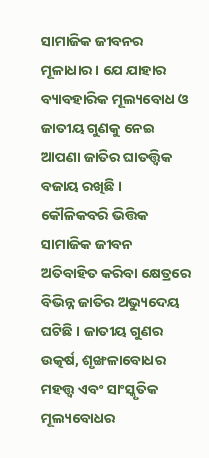ସାମାଜିକ ଜୀବନର ମୂଳାଧାର । ଯେ ଯାହାର ବ୍ୟାବହାରିକ ମୂଲ୍ୟବୋଧ ଓ ଜାତୀୟ ଗୁଣକୁ ନେଇ ଆପଣା ଜାତିର ଘାତତ୍ତ୍ୱିକ ବଜାୟ ରଖିଛି । କୌଳିକବରି ଭିତ୍ତିକ ସାମାଜିକ ଜୀବନ ଅତିବାହିତ କରିବା କ୍ଷେତ୍ରରେ ବିଭିନ୍ନ ଜାତିର ଅଭ୍ୟୁଦେୟ ଘଟିଛି । ଜାତୀୟ ଗୁଣର ଉତ୍କର୍ଷ, ଶୃଙ୍ଖଳାବୋଧର ମହତ୍ତ୍ୱ ଏବଂ ସାଂସ୍କୃତିକ ମୂଲ୍ୟବୋଧର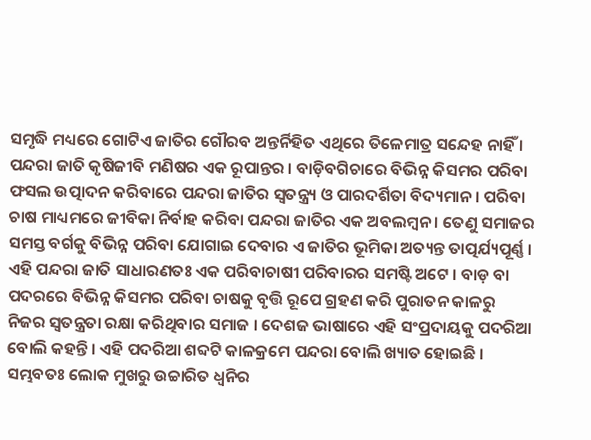ସମୃଦ୍ଧି ମଧ୍ୟରେ ଗୋଟିଏ ଜାତିର ଗୌରବ ଅନ୍ତର୍ନିହିତ ଏଥିରେ ତିଳେମାତ୍ର ସନ୍ଦେହ ନାହିଁ । ପନ୍ଦରା ଜାତି କୃଷିଜୀବି ମଣିଷର ଏକ ରୂପାନ୍ତର । ବାଡ଼ିବଗିଚାରେ ବିଭିନ୍ନ କିସମର ପରିବା ଫସଲ ଉତ୍ପାଦନ କରିବାରେ ପନ୍ଦରା ଜାତିର ସ୍ୱତନ୍ତ୍ର୍ୟ ଓ ପାରଦର୍ଶିତା ବିଦ୍ୟମାନ । ପରିବା ଚାଷ ମାଧ୍ୟମରେ ଜୀବିକା ନିର୍ବାହ କରିବା ପନ୍ଦରା ଜାତିର ଏକ ଅବଲମ୍ବନ । ତେଣୁ ସମାଜର ସମସ୍ତ ବର୍ଗକୁ ବିଭିନ୍ନ ପରିବା ଯୋଗାଇ ଦେବାର ଏ ଜାତିର ଭୂମିକା ଅତ୍ୟନ୍ତ ତାତ୍ପର୍ଯ୍ୟପୂର୍ଣ୍ଣ । ଏହି ପନ୍ଦରା ଜାତି ସାଧାରଣତଃ ଏକ ପରିବାଚାଷୀ ପରିବାରର ସମଷ୍ଟି ଅଟେ । ବାଡ଼ ବା ପଦରରେ ବିଭିନ୍ନ କିସମର ପରିବା ଚାଷକୁ ବୃତ୍ତି ରୂପେ ଗ୍ରହଣ କରି ପୁରାତନ କାଳରୁ ନିଜର ସ୍ୱତନ୍ତ୍ରତା ରକ୍ଷା କରିଥିବାର ସମାଜ । ଦେଶଜ ଭାଷାରେ ଏହି ସଂପ୍ରଦାୟକୁ ପଦରିଆ ବୋଲି କହନ୍ତି । ଏହି ପଦରିଆ ଶବ୍ଦଟି କାଳକ୍ରମେ ପନ୍ଦରା ବୋଲି ଖ୍ୟାତ ହୋଇଛି । ସମ୍ଭବତଃ ଲୋକ ମୁଖରୁ ଉଚ୍ଚାରିତ ଧ୍ବନିର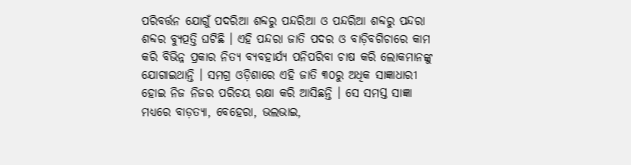ପରିବର୍ତ୍ତନ ଯୋଗୁଁ ପଦରିଆ ଶବ୍ଦରୁ ପନ୍ଦରିଆ ଓ ପନ୍ଦରିଆ ଶବ୍ଦରୁ ପନ୍ଦରା ଶବ୍ଦର ବ୍ୟୁତ୍ପତ୍ତି ଘଟିଛି । ଏହି ପନ୍ଦରା ଜାତି ପଦର ଓ ବାଡ଼ିବଗିଚାରେ କାମ କରି ବିଭିନ୍ନ ପ୍ରକାର ନିତ୍ୟ ବ୍ୟବହାର୍ଯ୍ୟ ପନିପରିବା ଚାଷ କରି ଲୋକମାନଙ୍କୁ ଯୋଗାଇଥାନ୍ତି । ସମଗ୍ର ଓଡ଼ିଶାରେ ଏହି ଜାତି ୩୦ରୁ ଅଧିକ ସାଜ୍ଞାଧାରୀ ହୋଇ ନିଜ ନିଜର ପରିଚୟ ରକ୍ଷା କରି ଆସିଛନ୍ତି । ସେ ସମସ୍ତ ସାଜ୍ଞା ମଧ୍ୟରେ ବାଡ଼ତ୍ୟା, ବେହେରା, ଭଲଭାଇ,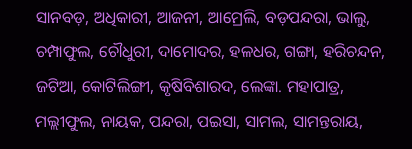ସାନବଡ଼, ଅଧିକାରୀ, ଆଜନୀ, ଆମ୍ରେଲି, ବଡ଼ପନ୍ଦରା, ଭାଲୁ, ଚମ୍ପାଫୁଲ, ଚୌଧୁରୀ, ଦାମୋଦର, ହଳଧର, ଗଙ୍ଗା, ହରିଚନ୍ଦନ, ଜଟିଆ, କୋଟିଲିଙ୍ଗୀ, କୃଷିବିଶାରଦ, ଲେଙ୍କା. ମହାପାତ୍ର, ମଲ୍ଲୀଫୁଲ, ନାୟକ, ପନ୍ଦରା, ପଇସା, ସାମଲ, ସାମନ୍ତରାୟ,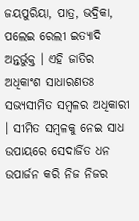ଜୟପୁରିୟା, ପାତ୍ର, ଭଦ୍ରିକା, ପଲେଇ ରେଲୀ ଇତ୍ୟାଦି ଅନ୍ତର୍ଭୁକ୍ତ । ଏହି ଜାତିର ଅଧିକାଂଶ ସାଧାରଣତଃ ସଭ୍ୟସୀମିତ ସମ୍ବଳର ଅଧିକାରୀ । ସୀମିତ ସମ୍ବଳକୁ ନେଇ ସାଧ ଉପାୟରେ ସେଦାର୍ଜିତ ଧନ ଉପାର୍ଜନ କରି ନିଜ ନିଜର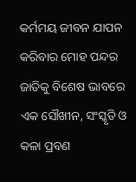କର୍ମମୟ ଜୀବନ ଯାପନ କରିବାର ମୋହ ପନ୍ଦର ଜାତିକୁ ବିଶେଷ ଭାବରେ ଏକ ସୌଖୀନ, ସଂସ୍କୃତି ଓ କଳା ପ୍ରବଣ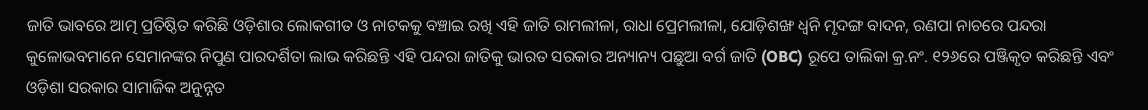ଜାତି ଭାବରେ ଆତ୍ମ ପ୍ରତିଷ୍ଠିତ କରିଛି ଓଡ଼ିଶାର ଲୋକଗୀତ ଓ ନାଟକକୁ ବଞ୍ଚାଇ ରଖି ଏହି ଜାତି ରାମଲୀଳା, ରାଧା ପ୍ରେମଲୀଳା, ଯୋଡ଼ିଶଙ୍ଖ ଧ୍ବନି ମୃଦଙ୍ଗ ବାଦନ, ରଣପା ନାଚରେ ପନ୍ଦରା କୁଳୋଭବମାନେ ସେମାନଙ୍କର ନିପୁଣ ପାରଦର୍ଶିତା ଲାଭ କରିଛନ୍ତି ଏହି ପନ୍ଦରା ଜାତିକୁ ଭାରତ ସରକାର ଅନ୍ୟାନ୍ୟ ପଛୁଆ ବର୍ଗ ଜାତି (OBC) ରୂପେ ତାଲିକା କ୍ର.ନଂ. ୧୨୬ରେ ପଞ୍ଜିକୃତ କରିଛନ୍ତି ଏବଂ ଓଡ଼ିଶା ସରକାର ସାମାଜିକ ଅନୁନ୍ନତ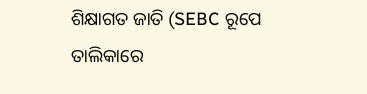ଶିକ୍ଷାଗତ ଜାତି (SEBC ରୂପେ ତାଲିକାରେ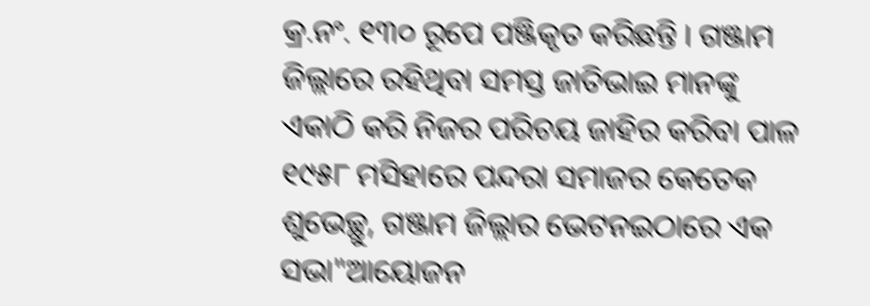କ୍ର.ନଂ. ୧୩୦ ରୂପେ ପଞ୍ଜିକୃତ କରିଛନ୍ତି । ଗଞ୍ଜାମ ଜିଲ୍ଲାରେ ରହିଥିବା ସମସ୍ତ ଜାତିଭାଇ ମାନଙ୍କୁ ଏକାଠି କରି ନିଜର ପରିଚୟ ଜାହିର କରିବା ପାଳ ୧୯୫୮ ମସିହାରେ ପନ୍ଦରା ସମାଜର କେତେକ ଶୁଭେଚ୍ଛୁ, ଗଞ୍ଜାମ ଜିଲ୍ଲାର ଭେଟନଇଠାରେ ଏକ ସଭା"ଆୟୋଜନ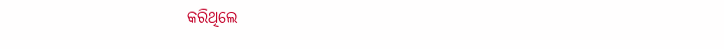କରିଥିଲେ